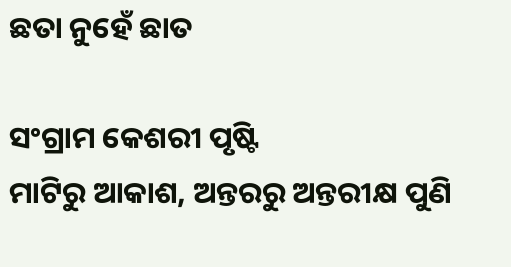ଛତା ନୁହେଁ ଛାତ

ସଂଗ୍ରାମ କେଶରୀ ପୃଷ୍ଟି
ମାଟିରୁ ଆକାଶ, ଅନ୍ତରରୁ ଅନ୍ତରୀକ୍ଷ ପୁଣି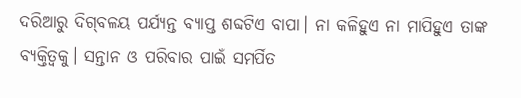ଦରିଆରୁ ଦିଗ୍‌ବଳୟ ପର୍ଯ୍ୟନ୍ତ ବ୍ୟାପ୍ତ ଶବ୍ଦଟିଏ ବାପା। ନା କଳିହୁଏ ନା ମାପିହୁଏ ତାଙ୍କ ବ୍ୟକ୍ତିତ୍ୱକୁ। ସନ୍ତାନ ଓ ପରିବାର ପାଇଁ ସମର୍ପିତ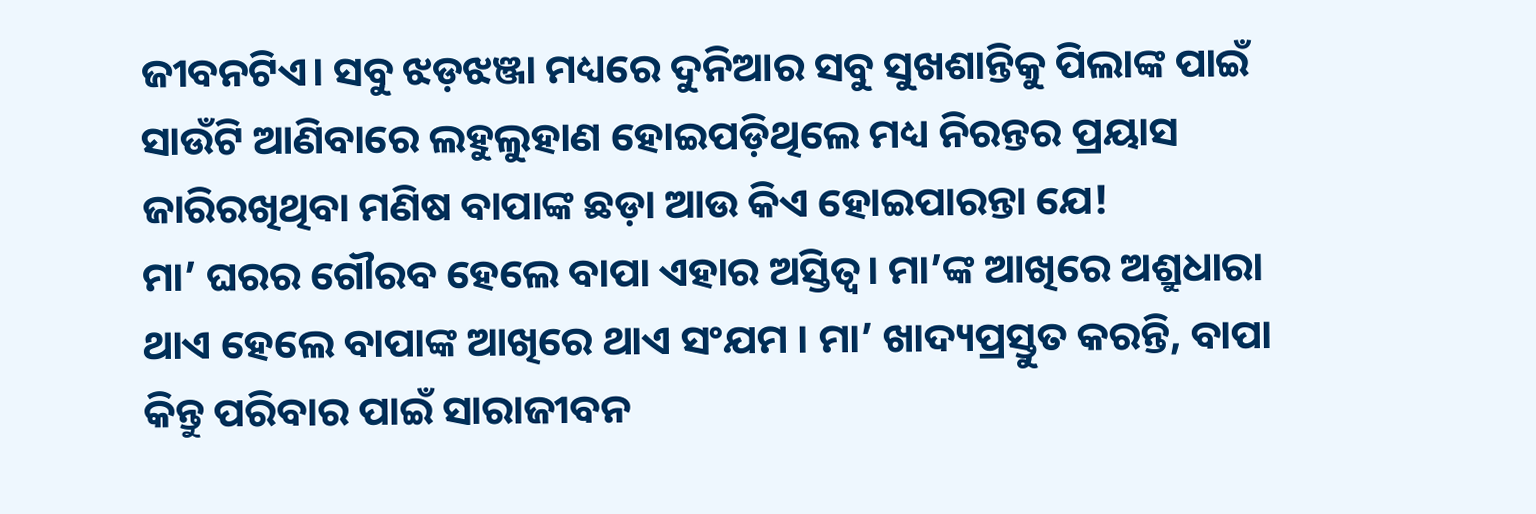ଜୀବନଟିଏ। ସବୁ ଝଡ଼ଝଞ୍ଜା ମଧ୍ୟରେ ଦୁନିଆର ସବୁ ସୁଖଶାନ୍ତିକୁ ପିଲାଙ୍କ ପାଇଁ ସାଉଁଟି ଆଣିବାରେ ଲହୁଲୁହାଣ ହୋଇପଡ଼ିଥିଲେ ମଧ୍ୟ ନିରନ୍ତର ପ୍ରୟାସ ଜାରିରଖିଥିବା ମଣିଷ ବାପାଙ୍କ ଛଡ଼ା ଆଉ କିଏ ହୋଇପାରନ୍ତା ଯେ!
ମା’ ଘରର ଗୌରବ ହେଲେ ବାପା ଏହାର ଅସ୍ତିତ୍ୱ। ମା’ଙ୍କ ଆଖିରେ ଅଶ୍ରୁଧାରା ଥାଏ ହେଲେ ବାପାଙ୍କ ଆଖିରେ ଥାଏ ସଂଯମ । ମା’ ଖାଦ୍ୟପ୍ରସ୍ତୁତ କରନ୍ତି, ବାପା କିନ୍ତୁ ପରିବାର ପାଇଁ ସାରାଜୀବନ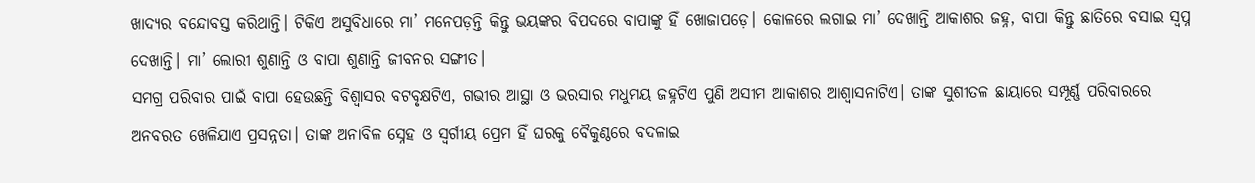ଖାଦ୍ୟର ବନ୍ଦୋବସ୍ତ କରିଥାନ୍ତି। ଟିକିଏ ଅସୁବିଧାରେ ମା’ ମନେପଡ଼ନ୍ତି କିନ୍ତୁ ଭୟଙ୍କର ବିପଦରେ ବାପାଙ୍କୁ ହିଁ ଖୋଜାପଡ଼େ। କୋଳରେ ଲଗାଇ ମା’ ଦେଖାନ୍ତି ଆକାଶର ଜହ୍ନ, ବାପା କିନ୍ତୁ ଛାତିରେ ବସାଇ ସ୍ବପ୍ନ ଦେଖାନ୍ତି। ମା’ ଲୋରୀ ଶୁଣାନ୍ତି ଓ ବାପା ଶୁଣାନ୍ତି ଜୀବନର ସଙ୍ଗୀତ।
ସମଗ୍ର ପରିବାର ପାଇଁ ବାପା ହେଉଛନ୍ତି ବିଶ୍ୱାସର ବଟବୃକ୍ଷଟିଏ, ଗଭୀର ଆସ୍ଥା ଓ ଭରସାର ମଧୁମୟ ଜହ୍ନଟିଏ ପୁଣି ଅସୀମ ଆକାଶର ଆଶ୍ୱାସନାଟିଏ। ତାଙ୍କ ସୁଶୀତଳ ଛାୟାରେ ସମ୍ପୂର୍ଣ୍ଣ ପରିବାରରେ ଅନବରତ ଖେଳିଯାଏ ପ୍ରସନ୍ନତା। ତାଙ୍କ ଅନାବିଳ ସ୍ନେହ ଓ ସ୍ବର୍ଗୀୟ ପ୍ରେମ ହିଁ ଘରକୁ ବୈକୁଣ୍ଠରେ ବଦଳାଇ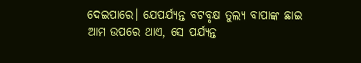ଦେଇପାରେ। ଯେପର୍ଯ୍ୟନ୍ତ ବଟବୃକ୍ଷ ତୁଲ୍ୟ ବାପାଙ୍କ ଛାଇ ଆମ ଉପରେ ଥାଏ, ସେ ପର୍ଯ୍ୟନ୍ତ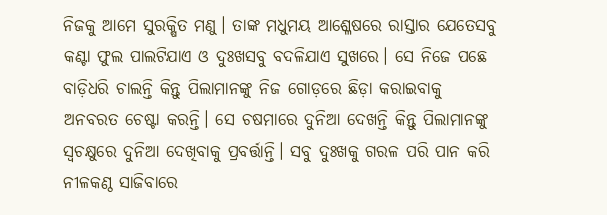ନିଜକୁ ଆମେ ସୁରକ୍ଷିତ ମଣୁ। ତାଙ୍କ ମଧୁମୟ ଆଶ୍ଳେଷରେ ରାସ୍ତାର ଯେତେସବୁ କଣ୍ଟା ଫୁଲ ପାଲଟିଯାଏ ଓ ଦୁଃଖସବୁ ବଦଳିଯାଏ ସୁଖରେ। ସେ ନିଜେ ପଛେ ବାଡ଼ିଧରି ଚାଲନ୍ତି କିନ୍ତୁ ପିଲାମାନଙ୍କୁ ନିଜ ଗୋଡ଼ରେ ଛିଡ଼ା କରାଇବାକୁ ଅନବରତ ଚେଷ୍ଟା କରନ୍ତି। ସେ ଚଷମାରେ ଦୁନିଆ ଦେଖନ୍ତି କିନ୍ତୁ ପିଲାମାନଙ୍କୁ ସ୍ବଚକ୍ଷୁରେ ଦୁନିଆ ଦେଖିବାକୁ ପ୍ରବର୍ତ୍ତାନ୍ତି। ସବୁ ଦୁଃଖକୁ ଗରଳ ପରି ପାନ କରି ନୀଳକଣ୍ଠ ସାଜିବାରେ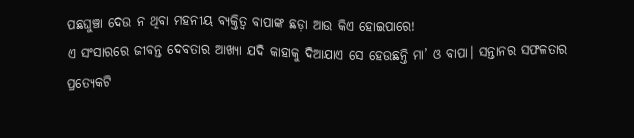ପଛଘୁଞ୍ଚା ଦେଉ ନ ଥିବା ମହନୀୟ ବ୍ୟକ୍ତିତ୍ୱ ବାପାଙ୍କ ଛଡ଼ା ଆଉ କିଏ ହୋଇପାରେ!
ଏ ସଂସାରରେ ଜୀବନ୍ତ ଦେବତାର ଆଖ୍ୟା ଯଦି କାହାକୁ ଦିଆଯାଏ ସେ ହେଉଛନ୍ତି ମା’ ଓ ବାପା। ସନ୍ତାନର ସଫଳତାର ପ୍ରତ୍ୟେକଟି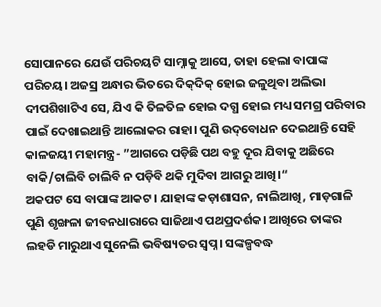ସୋପାନରେ ଯେଉଁ ପରିଚୟଟି ସାମ୍ନାକୁ ଆସେ, ତାହା ହେଲା ବାପାଙ୍କ ପରିଚୟ। ଅଜସ୍ର ଅନ୍ଧାର ଭିତରେ ଦିକ୍‌ଦିକ୍‌ ହୋଇ ଜଳୁଥିବା ଅଲିଭା ଦୀପଶିଖାଟିଏ ସେ, ଯିଏ କି ତିଳତିଳ ହୋଇ ଦଗ୍ଧ ହୋଇ ମଧ୍ୟ ସମଗ୍ର ପରିବାର ପାଇଁ ଦେଖାଇଥାନ୍ତି ଆଲୋକର ରାହା। ପୁଣି ଉଦ୍‌ବୋଧନ ଦେଇଥାନ୍ତି ସେହି କାଳଜୟୀ ମହାମନ୍ତ୍ର- ”ଆଗରେ ପଡ଼ିଛି ପଥ ବହୁ ଦୂର ଯିବାକୁ ଅଛିରେ ବାକି/ଚାଲିବି ଚାଲିବି ନ ପଡ଼ିବି ଥକି ମୁଦିବା ଆଗରୁ ଆଖି।“
ଅକପଟ ସେ ବାପାଙ୍କ ଆକଟ। ଯାହାଙ୍କ କଡ଼ାଶାସନ, ନାଲିଆଖି, ମାଡ଼ଗାଳି ପୁଣି ଶୃଙ୍ଖଳା ଜୀବନଧାରାରେ ସାଜିଥାଏ ପଥପ୍ରଦର୍ଶକ। ଆଖିରେ ତାଙ୍କର ଲହଡି ମାରୁଥାଏ ସୁନେଲି ଭବିଷ୍ୟତର ସ୍ବପ୍ନ। ସଙ୍କଳ୍ପବଦ୍ଧ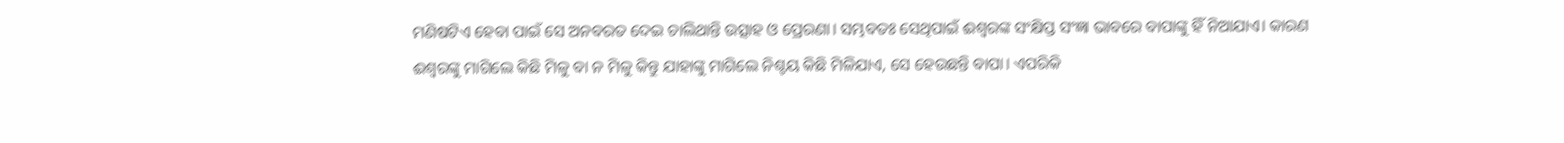ମଣିଷଟିଏ ହେବା ପାଇଁ ସେ ଅନବରତ ଦେଇ ଚାଲିଥାନ୍ତି ଉତ୍ସାହ ଓ ପ୍ରେରଣା। ସମ୍ଭବତଃ ସେଥିପାଇଁ ଈଶ୍ୱରଙ୍କ ସଂକ୍ଷିପ୍ତ ସଂଜ୍ଞା ଭାବରେ ବାପାଙ୍କୁ ହିଁ ନିଆଯାଏ। କାରଣ ଈଶ୍ୱରଙ୍କୁ ମାଗିଲେ କିଛି ମିଳୁ ବା ନ ମିଳୁ କିନ୍ତୁ ଯାହାଙ୍କୁ ମାଗିଲେ ନିଶ୍ଚୟ କିଛି ମିଳିଯାଏ, ସେ ହେଉଛନ୍ତି ବାପା। ଏପରିକି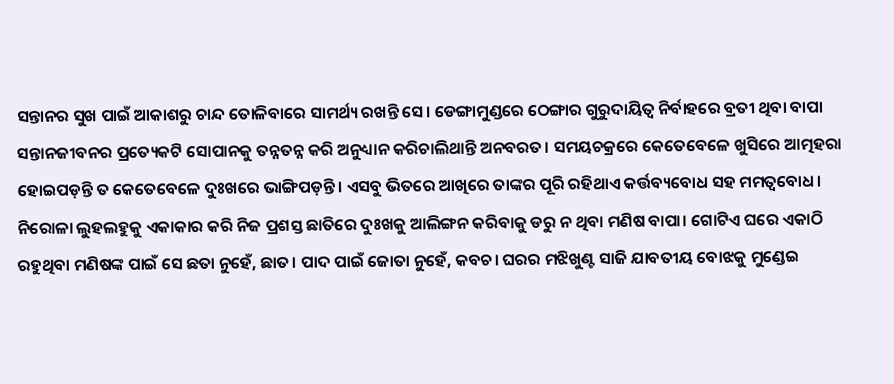ସନ୍ତାନର ସୁଖ ପାଇଁ ଆକାଶରୁ ଚାନ୍ଦ ତୋଳିବାରେ ସାମର୍ଥ୍ୟ ରଖନ୍ତି ସେ। ଡେଙ୍ଗାମୁଣ୍ଡରେ ଠେଙ୍ଗାର ଗୁରୁଦାୟିତ୍ୱ ନିର୍ବାହରେ ବ୍ରତୀ ଥିବା ବାପା ସନ୍ତାନଜୀବନର ପ୍ରତ୍ୟେକଟି ସୋପାନକୁ ତନ୍ନତନ୍ନ କରି ଅନୁଧ୍ୟାନ କରିଚାଲିଥାନ୍ତି ଅନବରତ। ସମୟଚକ୍ରରେ କେତେବେଳେ ଖୁସିରେ ଆତ୍ମହରା ହୋଇପଡ଼ନ୍ତି ତ କେତେବେଳେ ଦୁଃଖରେ ଭାଙ୍ଗିପଡ଼ନ୍ତି। ଏସବୁ ଭିତରେ ଆଖିରେ ତାଙ୍କର ପୂରି ରହିଥାଏ କର୍ତ୍ତବ୍ୟବୋଧ ସହ ମମତ୍ୱବୋଧ।
ନିରୋଳା ଲୁହଲହୁକୁ ଏକାକାର କରି ନିଜ ପ୍ରଶସ୍ତ ଛାତିରେ ଦୁଃଖକୁ ଆଲିଙ୍ଗନ କରିବାକୁ ଡରୁ ନ ଥିବା ମଣିଷ ବାପା। ଗୋଟିଏ ଘରେ ଏକାଠି ରହୁଥିବା ମଣିଷଙ୍କ ପାଇଁ ସେ ଛତା ନୁହେଁ, ଛାତ। ପାଦ ପାଇଁ ଜୋତା ନୁହେଁ, କବଚ। ଘରର ମଝିଖୁଣ୍ଟ ସାଜି ଯାବତୀୟ ବୋଝକୁ ମୁଣ୍ଡେଇ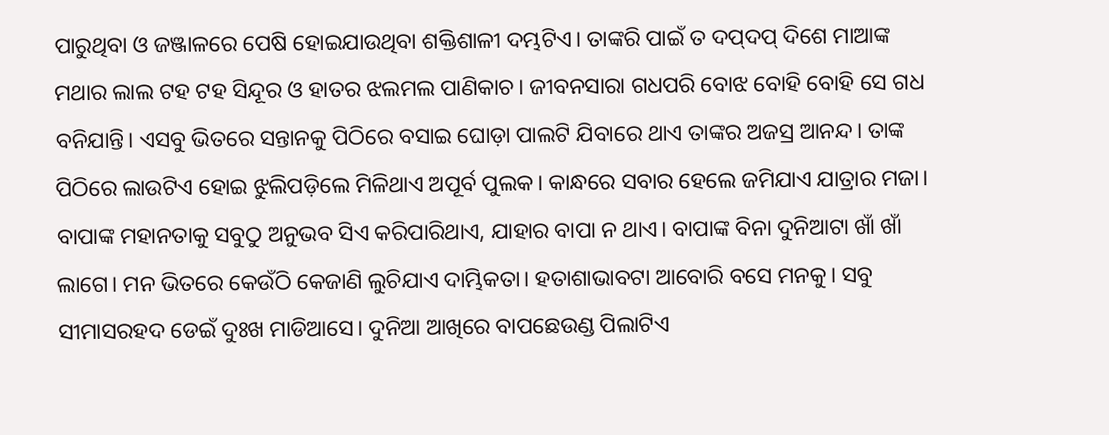ପାରୁଥିବା ଓ ଜଞ୍ଜାଳରେ ପେଷି ହୋଇଯାଉଥିବା ଶକ୍ତିଶାଳୀ ଦମ୍ଭଟିଏ। ତାଙ୍କରି ପାଇଁ ତ ଦପ୍‌ଦପ୍‌ ଦିଶେ ମାଆଙ୍କ ମଥାର ଲାଲ ଟହ ଟହ ସିନ୍ଦୂର ଓ ହାତର ଝଲମଲ ପାଣିକାଚ। ଜୀବନସାରା ଗଧପରି ବୋଝ ବୋହି ବୋହି ସେ ଗଧ ବନିଯାନ୍ତି। ଏସବୁ ଭିତରେ ସନ୍ତାନକୁ ପିଠିରେ ବସାଇ ଘୋଡ଼ା ପାଲଟି ଯିବାରେ ଥାଏ ତାଙ୍କର ଅଜସ୍ର ଆନନ୍ଦ। ତାଙ୍କ ପିଠିରେ ଲାଉଟିଏ ହୋଇ ଝୁଲିପଡ଼ିଲେ ମିଳିଥାଏ ଅପୂର୍ବ ପୁଲକ। କାନ୍ଧରେ ସବାର ହେଲେ ଜମିଯାଏ ଯାତ୍ରାର ମଜା।
ବାପାଙ୍କ ମହାନତାକୁ ସବୁଠୁ ଅନୁଭବ ସିଏ କରିପାରିଥାଏ, ଯାହାର ବାପା ନ ଥାଏ। ବାପାଙ୍କ ବିନା ଦୁନିଆଟା ଖାଁ ଖାଁ ଲାଗେ। ମନ ଭିତରେ କେଉଁଠି କେଜାଣି ଲୁଚିଯାଏ ଦାମ୍ଭିକତା। ହତାଶାଭାବଟା ଆବୋରି ବସେ ମନକୁ। ସବୁ ସୀମାସରହଦ ଡେଇଁ ଦୁଃଖ ମାଡିଆସେ। ଦୁନିଆ ଆଖିରେ ବାପଛେଉଣ୍ଡ ପିଲାଟିଏ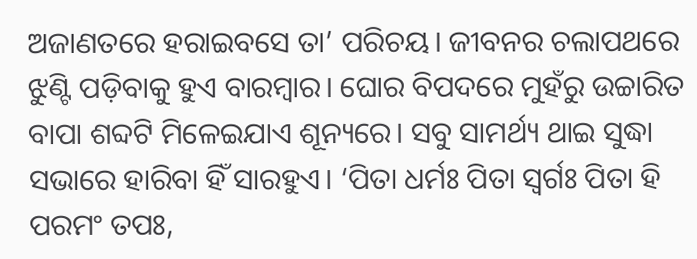ଅଜାଣତରେ ହରାଇବସେ ତା’ ପରିଚୟ। ଜୀବନର ଚଲାପଥରେ ଝୁଣ୍ଟି ପଡ଼ିବାକୁ ହୁଏ ବାରମ୍ବାର। ଘୋର ବିପଦରେ ମୁହଁରୁ ଉଚ୍ଚାରିତ ବାପା ଶବ୍ଦଟି ମିଳେଇଯାଏ ଶୂନ୍ୟରେ। ସବୁ ସାମର୍ଥ୍ୟ ଥାଇ ସୁଦ୍ଧା ସଭାରେ ହାରିବା ହିଁ ସାରହୁଏ। ‘ପିତା ଧର୍ମଃ ପିତା ସ୍ବର୍ଗଃ ପିତା ହି ପରମଂ ତପଃ,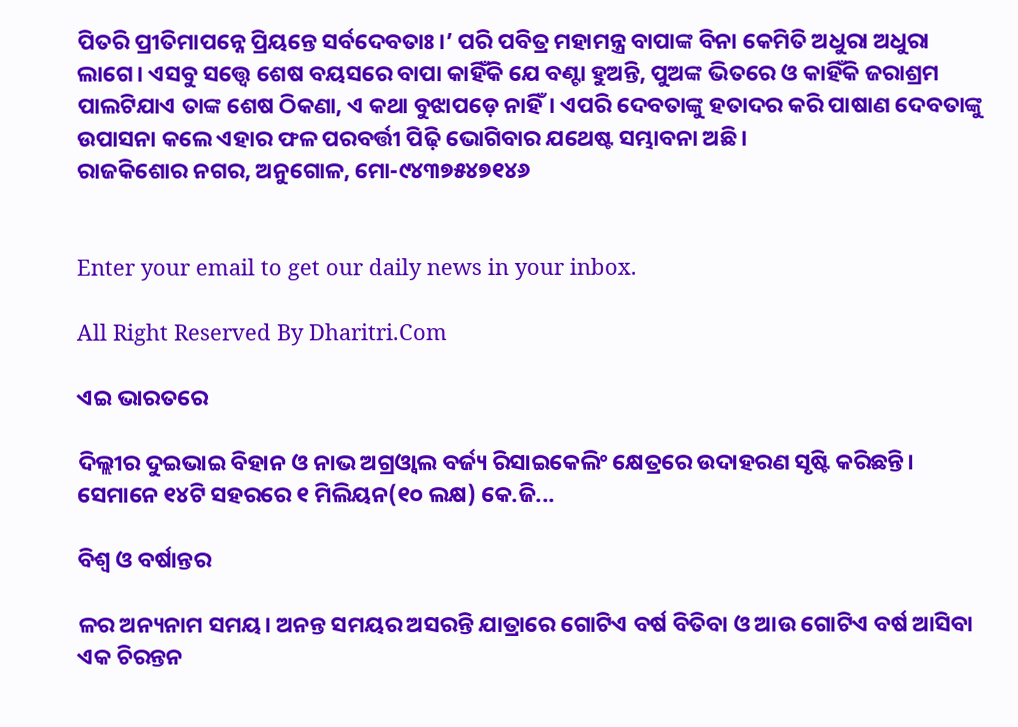ପିତରି ପ୍ରୀତିମାପନ୍ନେ ପ୍ରିୟନ୍ତେ ସର୍ବଦେବତାଃ।’ ପରି ପବିତ୍ର ମହାମନ୍ତ୍ର ବାପାଙ୍କ ବିନା କେମିତି ଅଧୁରା ଅଧୁରା ଲାଗେ। ଏସବୁ ସତ୍ତ୍ୱେ ଶେଷ ବୟସରେ ବାପା କାହିଁକି ଯେ ବଣ୍ଟା ହୁଅନ୍ତି, ପୁଅଙ୍କ ଭିତରେ ଓ କାହିଁକି ଜରାଶ୍ରମ ପାଲଟିଯାଏ ତାଙ୍କ ଶେଷ ଠିକଣା, ଏ କଥା ବୁଝାପଡ଼େ ନାହିଁ। ଏପରି ଦେବତାଙ୍କୁ ହତାଦର କରି ପାଷାଣ ଦେବତାଙ୍କୁ ଉପାସନା କଲେ ଏହାର ଫଳ ପରବର୍ତ୍ତୀ ପିଢ଼ି ଭୋଗିବାର ଯଥେଷ୍ଟ ସମ୍ଭାବନା ଅଛି।
ରାଜକିଶୋର ନଗର, ଅନୁଗୋଳ, ମୋ-୯୪୩୭୫୪୭୧୪୬


Enter your email to get our daily news in your inbox.

All Right Reserved By Dharitri.Com

ଏଇ ଭାରତରେ

ଦିଲ୍ଲୀର ଦୁଇଭାଇ ବିହାନ ଓ ନାଭ ଅଗ୍ରଓ୍ୱାଲ ବର୍ଜ୍ୟ ରିସାଇକେଲିଂ କ୍ଷେତ୍ରରେ ଉଦାହରଣ ସୃଷ୍ଟି କରିଛନ୍ତି। ସେମାନେ ୧୪ଟି ସହରରେ ୧ ମିଲିୟନ(୧୦ ଲକ୍ଷ) କେ.ଜି...

ବିଶ୍ୱ ଓ ବର୍ଷାନ୍ତର

ଳର ଅନ୍ୟନାମ ସମୟ। ଅନନ୍ତ ସମୟର ଅସରନ୍ତି ଯାତ୍ରାରେ ଗୋଟିଏ ବର୍ଷ ବିତିବା ଓ ଆଉ ଗୋଟିଏ ବର୍ଷ ଆସିବା ଏକ ଚିରନ୍ତନ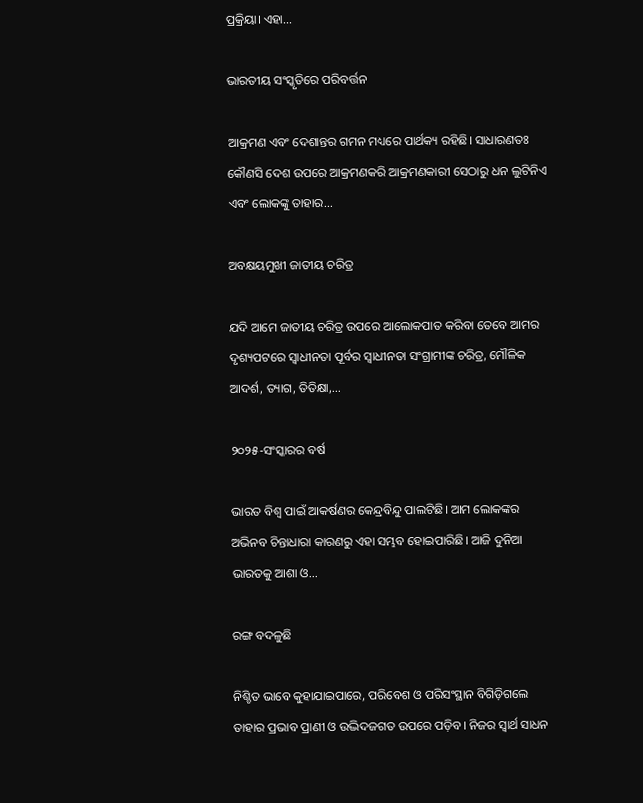ପ୍ରକ୍ରିୟା। ଏହା...

ଭାରତୀୟ ସଂସ୍କୃତିରେ ପରିବର୍ତ୍ତନ

ଆକ୍ରମଣ ଏବଂ ଦେଶାନ୍ତର ଗମନ ମଧ୍ୟରେ ପାର୍ଥକ୍ୟ ରହିଛି। ସାଧାରଣତଃ କୌଣସି ଦେଶ ଉପରେ ଆକ୍ରମଣକରି ଆକ୍ରମଣକାରୀ ସେଠାରୁ ଧନ ଲୁଟିନିଏ ଏବଂ ଲୋକଙ୍କୁ ତାହାର...

ଅବକ୍ଷୟମୁଖୀ ଜାତୀୟ ଚରିତ୍ର

ଯଦି ଆମେ ଜାତୀୟ ଚରିତ୍ର ଉପରେ ଆଲୋକପାତ କରିବା ତେବେ ଆମର ଦୃଶ୍ୟପଟରେ ସ୍ବାଧୀନତା ପୂର୍ବର ସ୍ବାଧୀନତା ସଂଗ୍ରାମୀଙ୍କ ଚରିତ୍ର, ମୌଳିକ ଆଦର୍ଶ, ତ୍ୟାଗ, ତିତିକ୍ଷା,...

୨୦୨୫-ସଂସ୍କାରର ବର୍ଷ

ଭାରତ ବିଶ୍ୱ ପାଇଁ ଆକର୍ଷଣର କେନ୍ଦ୍ରବିନ୍ଦୁ ପାଲଟିଛି। ଆମ ଲୋକଙ୍କର ଅଭିନବ ଚିନ୍ତାଧାରା କାରଣରୁ ଏହା ସମ୍ଭବ ହୋଇପାରିଛି। ଆଜି ଦୁନିଆ ଭାରତକୁ ଆଶା ଓ...

ରଙ୍ଗ ବଦଳୁଛି

ନିଶ୍ଚିତ ଭାବେ କୁହାଯାଇପାରେ, ପରିବେଶ ଓ ପରିସଂସ୍ଥାନ ବିଗିଡ଼ିଗଲେ ତାହାର ପ୍ରଭାବ ପ୍ରାଣୀ ଓ ଉଦ୍ଭିଦଜଗତ ଉପରେ ପଡ଼ିବ। ନିଜର ସ୍ବାର୍ଥ ସାଧନ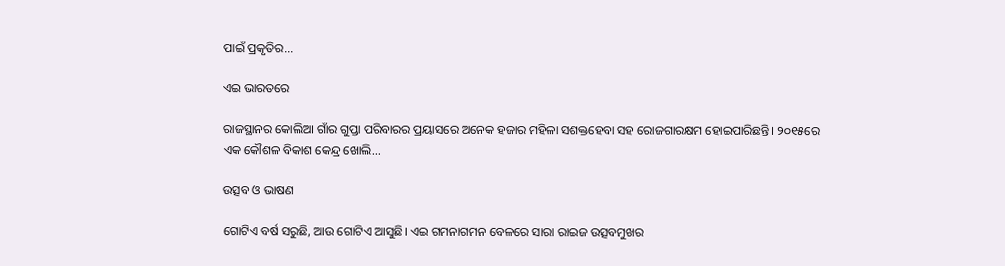ପାଇଁ ପ୍ରକୃତିର...

ଏଇ ଭାରତରେ

ରାଜସ୍ଥାନର କୋଲିଆ ଗାଁର ଗୁପ୍ତା ପରିବାରର ପ୍ରୟାସରେ ଅନେକ ହଜାର ମହିଳା ସଶକ୍ତହେବା ସହ ରୋଜଗାରକ୍ଷମ ହୋଇପାରିଛନ୍ତି। ୨୦୧୫ରେ ଏକ କୌଶଳ ବିକାଶ କେନ୍ଦ୍ର ଖୋଲି...

ଉତ୍ସବ ଓ ଭାଷଣ

ଗୋଟିଏ ବର୍ଷ ସରୁଛି, ଆଉ ଗୋଟିଏ ଆସୁଛି। ଏଇ ଗମନାଗମନ ବେଳରେ ସାରା ରାଇଜ ଉତ୍ସବମୁଖର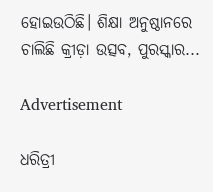ହୋଇଉଠିଛି। ଶିକ୍ଷା ଅନୁଷ୍ଠାନରେ ଚାଲିଛି କ୍ରୀଡ଼ା ଉତ୍ସବ, ପୁରସ୍କାର...

Advertisement

ଧରିତ୍ରୀ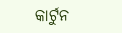କାର୍ଟୁନ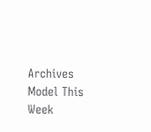Archives
Model This Week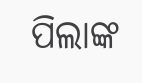ପିଲାଙ୍କ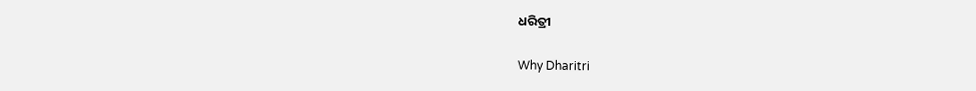ଧରିତ୍ରୀ

Why Dharitri